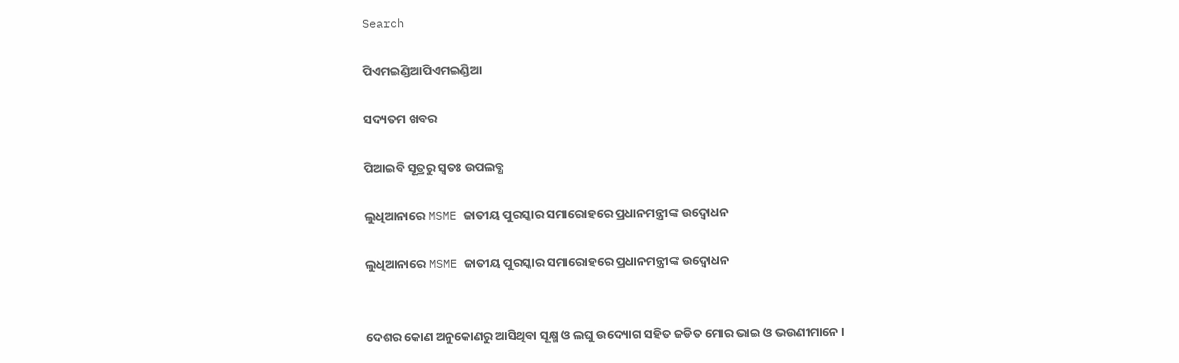Search

ପିଏମଇଣ୍ଡିଆପିଏମଇଣ୍ଡିଆ

ସଦ୍ୟତମ ଖବର

ପିଆଇବି ସୂତ୍ରରୁ ସ୍ବତଃ ଉପଲବ୍ଧ

ଲୁଧିଆନାରେ MSME ଜାତୀୟ ପୁରସ୍କାର ସମାରୋହରେ ପ୍ରଧାନମନ୍ତ୍ରୀଙ୍କ ଉଦ୍ବୋଧନ

ଲୁଧିଆନାରେ MSME ଜାତୀୟ ପୁରସ୍କାର ସମାରୋହରେ ପ୍ରଧାନମନ୍ତ୍ରୀଙ୍କ ଉଦ୍ବୋଧନ


ଦେଶର କୋଣ ଅନୁକୋଣରୁ ଆସିଥିବା ସୂକ୍ଷ୍ମ ଓ ଲଘୁ ଉଦ୍ୟୋଗ ସହିତ ଜଡିତ ମୋର ଭାଇ ଓ ଭଉଣୀମାନେ ।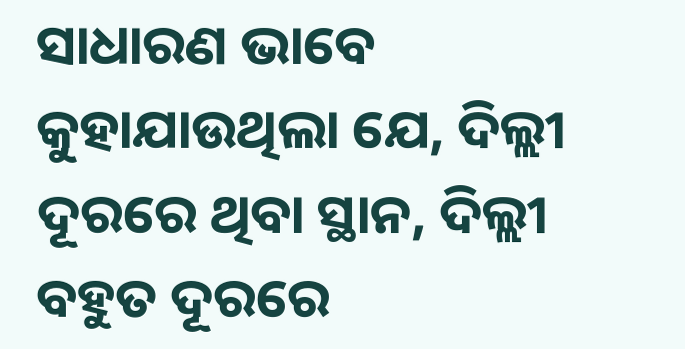ସାଧାରଣ ଭାବେ କୁହାଯାଉଥିଲା ଯେ, ଦିଲ୍ଲୀ ଦୂରରେ ଥିବା ସ୍ଥାନ, ଦିଲ୍ଲୀ ବହୁତ ଦୂରରେ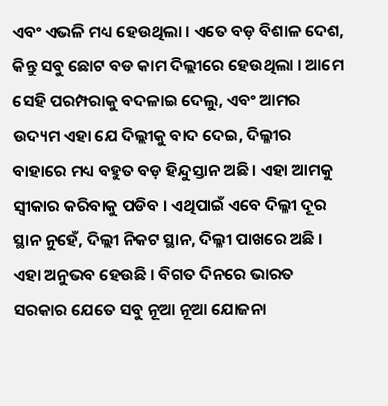ଏବଂ ଏଭଳି ମଧ୍ୟ ହେଉଥିଲା । ଏତେ ବଡ଼ ବିଶାଳ ଦେଶ, କିନ୍ତୁ ସବୁ ଛୋଟ ବଡ କାମ ଦିଲ୍ଲୀରେ ହେଉଥିଲା । ଆମେ ସେହି ପରମ୍ପରାକୁ ବଦଳାଇ ଦେଲୁ, ଏବଂ ଆମର ଉଦ୍ୟମ ଏହା ଯେ ଦିଲ୍ଲୀକୁ ବାଦ ଦେଇ, ଦିଲ୍ଳୀର ବାହାରେ ମଧ୍ୟ ବହୁତ ବଡ଼ ହିନ୍ଦୁସ୍ତାନ ଅଛି । ଏହା ଆମକୁ ସ୍ଵୀକାର କରିବାକୁ ପଡିବ । ଏଥିପାଇଁ ଏବେ ଦିଲ୍ଳୀ ଦୂର ସ୍ଥାନ ନୁହେଁ, ଦିଲ୍ଲୀ ନିକଟ ସ୍ଥାନ, ଦିଲ୍ଳୀ ପାଖରେ ଅଛି । ଏହା ଅନୁଭବ ହେଉଛି । ବିଗତ ଦିନରେ ଭାରତ ସରକାର ଯେତେ ସବୁ ନୂଆ ନୂଆ ଯୋଜନା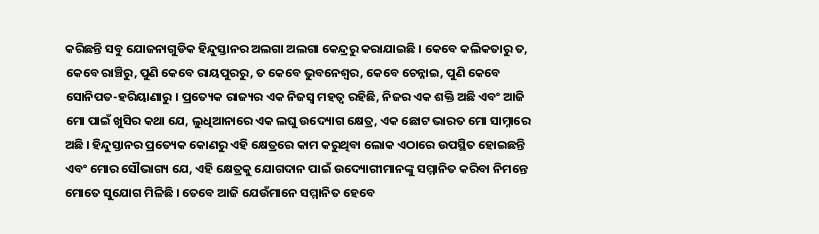କରିଛନ୍ତି ସବୁ ଯୋଜନାଗୁଡିକ ହିନ୍ଦୁସ୍ତାନର ଅଲଗା ଅଲଗା କେନ୍ଦ୍ରରୁ କରାଯାଇଛି । କେବେ କଲିକତାରୁ ତ, କେବେ ରାଞ୍ଚିରୁ, ପୁଣି କେବେ ରାୟପୁରରୁ, ତ କେବେ ଭୁବନେଶ୍ଵର, କେବେ ଚେନ୍ନାଇ, ପୁଣି କେବେ ସୋନିପତ-ହରିୟାଣାରୁ । ପ୍ରତ୍ୟେକ ରାଜ୍ୟର ଏକ ନିଜସ୍ଵ ମହତ୍ଵ ରହିଛି, ନିଜର ଏକ ଶକ୍ତି ଅଛି ଏବଂ ଆଜି ମୋ ପାଇଁ ଖୁସିର କଥା ଯେ, ଲୁଧିଆନାରେ ଏକ ଲଘୁ ଉଦ୍ୟୋଗ କ୍ଷେତ୍ର, ଏକ ଛୋଟ ଭାରତ ମୋ ସାମ୍ନାରେ ଅଛି । ହିନ୍ଦୁସ୍ତାନର ପ୍ରତ୍ୟେକ କୋଣରୁ ଏହି କ୍ଷେତ୍ରରେ କାମ କରୁଥିବା ଲୋକ ଏଠାରେ ଉପସ୍ଥିତ ହୋଇଛନ୍ତି ଏବଂ ମୋର ସୌଭାଗ୍ୟ ଯେ, ଏହି କ୍ଷେତ୍ରକୁ ଯୋଗଦାନ ପାଇଁ ଉଦ୍ୟୋଗୀମାନଙ୍କୁ ସମ୍ମାନିତ କରିବା ନିମନ୍ତେ ମୋତେ ସୁଯୋଗ ମିଳିଛି । ତେବେ ଆଜି ଯେଉଁମାନେ ସମ୍ମାନିତ ହେବେ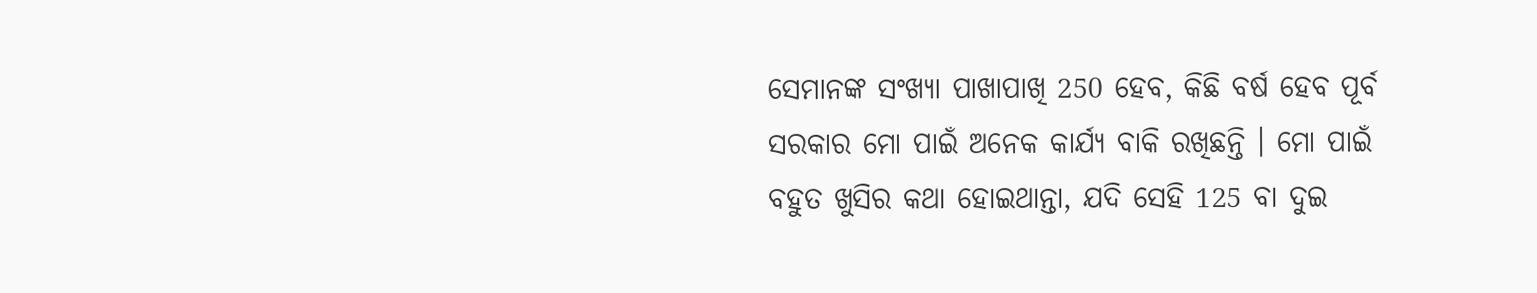ସେମାନଙ୍କ ସଂଖ୍ୟା ପାଖାପାଖି 250 ହେବ, କିଛି ବର୍ଷ ହେବ ପୂର୍ବ ସରକାର ମୋ ପାଇଁ ଅନେକ କାର୍ଯ୍ୟ ବାକି ରଖିଛନ୍ତି । ମୋ ପାଇଁ ବହୁତ ଖୁସିର କଥା ହୋଇଥାନ୍ତା, ଯଦି ସେହି 125 ବା ଦୁଇ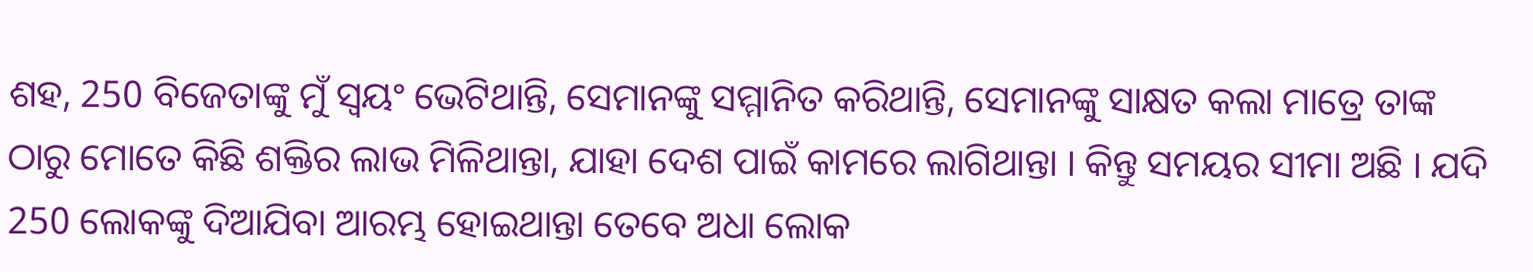ଶହ, 250 ବିଜେତାଙ୍କୁ ମୁଁ ସ୍ଵୟଂ ଭେଟିଥାନ୍ତି, ସେମାନଙ୍କୁ ସମ୍ମାନିତ କରିଥାନ୍ତି, ସେମାନଙ୍କୁ ସାକ୍ଷତ କଲା ମାତ୍ରେ ତାଙ୍କ ଠାରୁ ମୋତେ କିଛି ଶକ୍ତିର ଲାଭ ମିଳିଥାନ୍ତା, ଯାହା ଦେଶ ପାଇଁ କାମରେ ଲାଗିଥାନ୍ତା । କିନ୍ତୁ ସମୟର ସୀମା ଅଛି । ଯଦି 250 ଲୋକଙ୍କୁ ଦିଆଯିବା ଆରମ୍ଭ ହୋଇଥାନ୍ତା ତେବେ ଅଧା ଲୋକ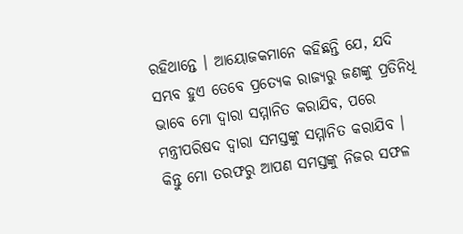ରହିଥାନ୍ତେ । ଆୟୋଜକମାନେ କହିଛନ୍ତି ଯେ, ଯଦି ସମ୍ଭବ ହୁଏ ତେବେ ପ୍ରତ୍ୟେକ ରାଜ୍ୟରୁ ଜଣଙ୍କୁ ପ୍ରତିନିଧି ଭାବେ ମୋ ଦ୍ଵାରା ସମ୍ମାନିତ କରାଯିବ, ପରେ ମନ୍ତ୍ରୀପରିଷଦ ଦ୍ଵାରା ସମସ୍ତଙ୍କୁ ସମ୍ମାନିତ କରାଯିବ । କିନ୍ତୁ ମୋ ତରଫରୁ ଆପଣ ସମସ୍ତଙ୍କୁ ନିଜର ସଫଳ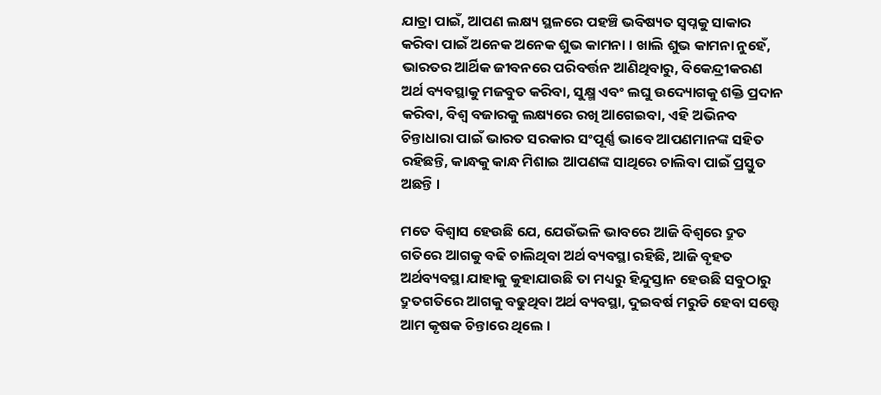ଯାତ୍ରା ପାଇଁ, ଆପଣ ଲକ୍ଷ୍ୟ ସ୍ଥଳରେ ପହଞ୍ଚି ଭବିଷ୍ୟତ ସ୍ଵପ୍ନକୁ ସାକାର କରିବା ପାଇଁ ଅନେକ ଅନେକ ଶୁଭ କାମନା । ଖାଲି ଶୁଭ କାମନା ନୁହେଁ, ଭାରତର ଆର୍ଥିକ ଜୀବନରେ ପରିବର୍ତ୍ତନ ଆଣିଥିବାରୁ, ବିକେନ୍ଦ୍ରୀକରଣ ଅର୍ଥ ବ୍ୟବସ୍ଥାକୁ ମଜବୁତ କରିବା, ସୁକ୍ଷ୍ମ ଏବଂ ଲଘୁ ଉଦ୍ୟୋଗକୁ ଶକ୍ତି ପ୍ରଦାନ କରିବା, ବିଶ୍ଵ ବଜାରକୁ ଲକ୍ଷ୍ୟରେ ରଖି ଆଗେଇବା, ଏହି ଅଭିନବ ଚିନ୍ତାଧାରା ପାଇଁ ଭାରତ ସରକାର ସଂପୂର୍ଣ୍ଣ ଭାବେ ଆପଣମାନଙ୍କ ସହିତ ରହିଛନ୍ତି, କାନ୍ଧକୁ କାନ୍ଧ ମିଶାଇ ଆପଣଙ୍କ ସାଥିରେ ଚାଲିବା ପାଇଁ ପ୍ରସ୍ତୁତ ଅଛନ୍ତି ।

ମତେ ବିଶ୍ଵାସ ହେଉଛି ଯେ, ଯେଉଁଭଳି ଭାବରେ ଆଜି ବିଶ୍ଵରେ ଦ୍ରୁତ ଗତିରେ ଆଗକୁ ବଢି ଚାଲିଥିବା ଅର୍ଥ ବ୍ୟବସ୍ଥା ରହିଛି, ଆଜି ବୃହତ ଅର୍ଥବ୍ୟବସ୍ଥା ଯାହାକୁ କୁହାଯାଉଛି ତା ମଧ୍ୟରୁ ହିନ୍ଦୁସ୍ତାନ ହେଉଛି ସବୁଠାରୁ ଦ୍ରୁତଗତିରେ ଆଗକୁ ବଢୁଥିବା ଅର୍ଥ ବ୍ୟବସ୍ଥା, ଦୁଇବର୍ଷ ମରୁଡି ହେବା ସତ୍ତ୍ୱେ ଆମ କୃଷକ ଚିନ୍ତାରେ ଥିଲେ ।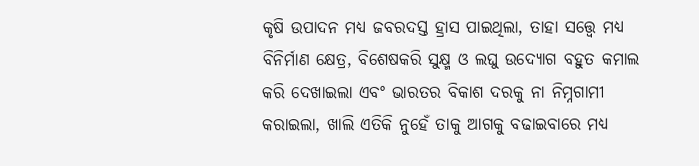କୃଷି ଉପାଦନ ମଧ୍ୟ ଜବରଦସ୍ତ ହ୍ରାସ ପାଇଥିଲା, ତାହା ସତ୍ତ୍ୱେ ମଧ୍ୟ ବିନିର୍ମାଣ କ୍ଷେତ୍ର, ବିଶେଷକରି ସୁକ୍ଷ୍ମ ଓ ଲଘୁ ଉଦ୍ୟୋଗ ବହୁତ କମାଲ କରି ଦେଖାଇଲା ଏବଂ ଭାରତର ବିକାଶ ଦରକୁ ନା ନିମ୍ନଗାମୀ କରାଇଲା, ଖାଲି ଏତିକି ନୁହେଁ ତାକୁ ଆଗକୁ ବଢାଇବାରେ ମଧ୍ୟ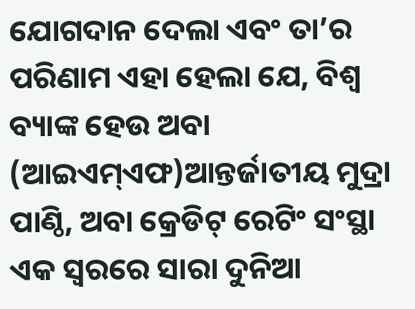ଯୋଗଦାନ ଦେଲା ଏବଂ ତା’ର ପରିଣାମ ଏହା ହେଲା ଯେ, ବିଶ୍ଵ ବ୍ୟାଙ୍କ ହେଉ ଅବା (ଆଇଏମ୍ଏଫ)ଆନ୍ତର୍ଜାତୀୟ ମୁଦ୍ରା ପାଣ୍ଠି, ଅବା କ୍ରେଡିଟ୍ ରେଟିଂ ସଂସ୍ଥା ଏକ ସ୍ଵରରେ ସାରା ଦୁନିଆ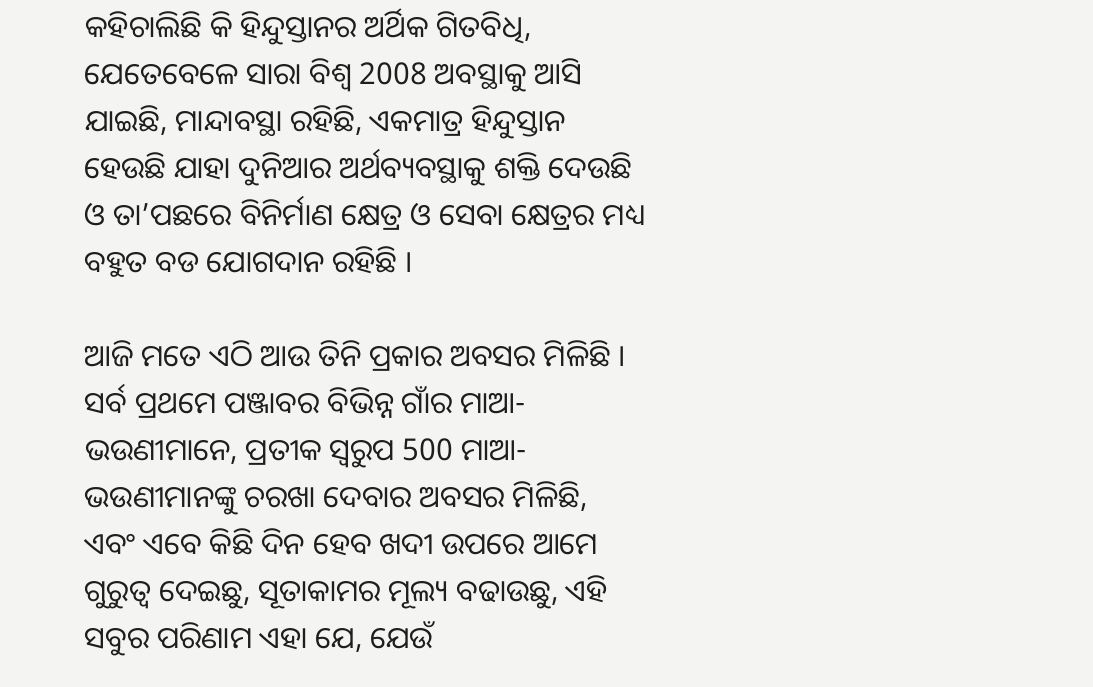କହିଚାଲିଛି କି ହିନ୍ଦୁସ୍ତାନର ଅର୍ଥିକ ଗିତବିଧି, ଯେତେବେଳେ ସାରା ବିଶ୍ଵ 2008 ଅବସ୍ଥାକୁ ଆସି ଯାଇଛି, ମାନ୍ଦାବସ୍ଥା ରହିଛି, ଏକମାତ୍ର ହିନ୍ଦୁସ୍ତାନ ହେଉଛି ଯାହା ଦୁନିଆର ଅର୍ଥବ୍ୟବସ୍ଥାକୁ ଶକ୍ତି ଦେଉଛି ଓ ତା’ପଛରେ ବିନିର୍ମାଣ କ୍ଷେତ୍ର ଓ ସେବା କ୍ଷେତ୍ରର ମଧ୍ୟ ବହୁତ ବଡ ଯୋଗଦାନ ରହିଛି ।

ଆଜି ମତେ ଏଠି ଆଉ ତିନି ପ୍ରକାର ଅବସର ମିଳିଛି । ସର୍ବ ପ୍ରଥମେ ପଞ୍ଜାବର ବିଭିନ୍ନ ଗାଁର ମାଆ-ଭଉଣୀମାନେ, ପ୍ରତୀକ ସ୍ଵରୁପ 500 ମାଆ-ଭଉଣୀମାନଙ୍କୁ ଚରଖା ଦେବାର ଅବସର ମିଳିଛି, ଏବଂ ଏବେ କିଛି ଦିନ ହେବ ଖଦୀ ଉପରେ ଆମେ ଗୁରୁତ୍ଵ ଦେଇଛୁ, ସୂତାକାମର ମୂଲ୍ୟ ବଢାଉଛୁ, ଏହି ସବୁର ପରିଣାମ ଏହା ଯେ, ଯେଉଁ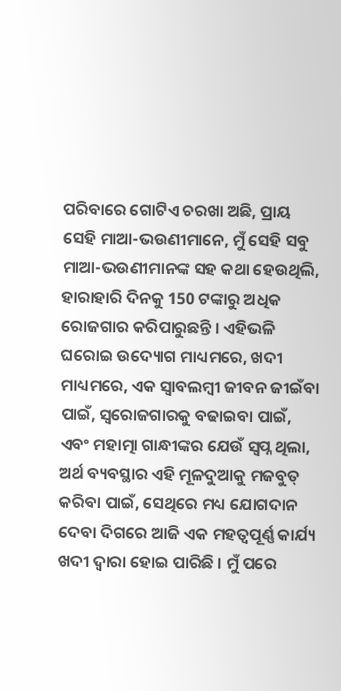ପରିବାରେ ଗୋଟିଏ ଚରଖା ଅଛି, ପ୍ରାୟ ସେହି ମାଆ-ଭଉଣୀମାନେ, ମୁଁ ସେହି ସବୁ ମାଆ-ଭଉଣୀମାନଙ୍କ ସହ କଥା ହେଉଥିଲି, ହାରାହାରି ଦିନକୁ 150 ଟଙ୍କାରୁ ଅଧିକ ରୋଜଗାର କରିପାରୁଛନ୍ତି । ଏହିଭଳି ଘରୋଇ ଉଦ୍ୟୋଗ ମାଧ୍ୟମରେ, ଖଦୀ ମାଧ୍ୟମରେ, ଏକ ସ୍ଵାବଲମ୍ବୀ ଜୀବନ ଜୀଇଁବା ପାଇଁ, ସ୍ଵରୋଜଗାରକୁ ବଢାଇବା ପାଇଁ, ଏବଂ ମହାତ୍ମା ଗାନ୍ଧୀଙ୍କର ଯେଉଁ ସ୍ଵପ୍ନ ଥିଲା, ଅର୍ଥ ବ୍ୟବସ୍ଥାର ଏହି ମୂଳଦୁଆକୁ ମଜବୁତ୍ କରିବା ପାଇଁ, ସେଥିରେ ମଧ୍ୟ ଯୋଗଦାନ ଦେବା ଦିଗରେ ଆଜି ଏକ ମହତ୍ଵପୂର୍ଣ୍ଣ କାର୍ଯ୍ୟ ଖଦୀ ଦ୍ଵାରା ହୋଇ ପାରିଛି । ମୁଁ ପରେ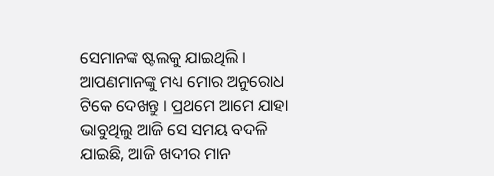ସେମାନଙ୍କ ଷ୍ଟଲକୁ ଯାଇଥିଲି । ଆପଣମାନଙ୍କୁ ମଧ୍ୟ ମୋର ଅନୁରୋଧ ଟିକେ ଦେଖନ୍ତୁ । ପ୍ରଥମେ ଆମେ ଯାହା ଭାବୁଥିଲୁ ଆଜି ସେ ସମୟ ବଦଳି ଯାଇଛି, ଆଜି ଖଦୀର ମାନ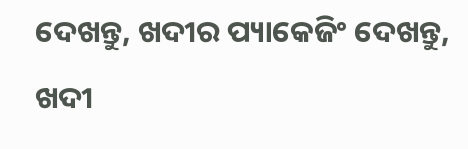ଦେଖନ୍ତୁ, ଖଦୀର ପ୍ୟାକେଜିଂ ଦେଖନ୍ତୁ, ଖଦୀ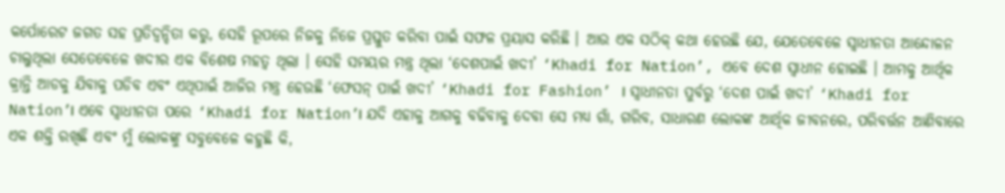କର୍ପୋରେଟ ଜଗତ ସହ ପ୍ରତିଦ୍ଵନ୍ଦିତା କରୁ, ସେହି ରୂପରେ ନିଜକୁ ନିଜେ ପ୍ରସ୍ତୁତ କରିବା ପାଇଁ ସଫଳ ପ୍ରୟାସ କରିଛି । ଆଉ ଏକ ସଠିକ୍ କଥା ହେଉଛି ଯେ, ଯେତେବେଳେ ସ୍ଵାଧୀନତା ଆନ୍ଦୋଳନ ଚାଲୁଥିଲା ସେତେବେଳେ ଖଦୀର ଏକ ବିଶେଷ ମହତ୍ଵ ଥିଲା । ସେହି ସମୟର ମନ୍ତ୍ର ଥିଲା ‘ଦେଶପାଇଁ ଖଦୀ’ ‘Khadi for Nation’, ଏବେ ଦେଶ ସ୍ଵାଧୀନ ହୋଇଛି । ଆମକୁ ଆର୍ଥିକ କ୍ରାନ୍ତି ଆଡକୁ ଯିବାକୁ ପଡିବ ଏବଂ ଏଥିପାଇଁ ଆଜିର ମନ୍ତ୍ର ହେଉଛି ‘ଫେସନ୍ ପାଇଁ ଖଦୀ’ ‘Khadi for Fashion’ । ସ୍ଵାଧୀନତା ପୁର୍ବରୁ ‘ଦେଶ ପାଇଁ ଖଦୀ’ ‘Khadi for Nation’। ଏବେ ସ୍ଵାଧୀନତା ପରେ ‘Khadi for Nation’। ଯଦି ଏହାକୁ ଆଗକୁ ବଢିବାକୁ ଦେବା ସେ ମଧ୍ୟ ଗାଁ, ଗରିବ, ସାଧାରଣ ଲୋକଙ୍କ ଆର୍ଥିକ ଜୀବନରେ, ପରିବର୍ତ୍ତନ ଆଣିବାରେ ଏକ ଶକ୍ତି ରଖିଛି ଏବଂ ମୁଁ ଲୋକଙ୍କୁ ସବୁବେଳେ କହୁଛି କି,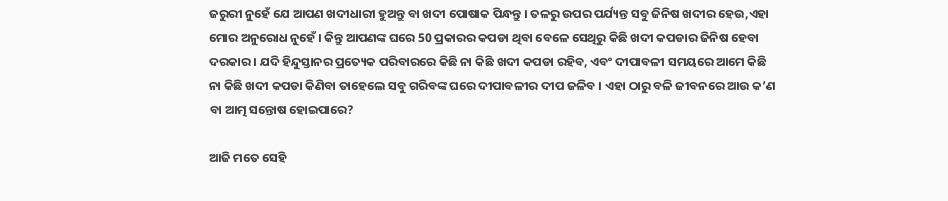ଜରୁରୀ ନୁହେଁ ଯେ ଆପଣ ଖଦୀଧାରୀ ହୁଅନ୍ତୁ ବା ଖଦୀ ପୋଷାକ ପିନ୍ଧନ୍ତୁ । ତଳରୁ ଉପର ପର୍ଯ୍ୟନ୍ତ ସବୁ ଜିନିଷ ଖଦୀର ହେଉ,ଏହା ମୋର ଅନୁରୋଧ ନୁହେଁ । କିନ୍ତୁ ଆପଣଙ୍କ ଘରେ 50 ପ୍ରକାରର କପଡା ଥିବା ବେଳେ ସେଥିରୁ କିଛି ଖଦୀ କପଡାର ଜିନିଷ ହେବା ଦରକାର । ଯଦି ହିନ୍ଦୁସ୍ତାନର ପ୍ରତ୍ୟେକ ପରିବାରରେ କିଛି ନା କିଛି ଖଦୀ କପଡା ରହିବ, ଏବଂ ଦୀପାବଳୀ ସମୟରେ ଆମେ କିଛି ନା କିଛି ଖଦୀ କପଡା କିଣିବା ତାହେଲେ ସବୁ ଗରିବଙ୍କ ଘରେ ଦୀପାବଳୀର ଦୀପ ଜଳିବ । ଏହା ଠାରୁ ବଳି ଜୀବନରେ ଆଉ କ’ଣ ବା ଆତ୍ମ ସନ୍ତୋଷ ହୋଇପାରେ?

ଆଜି ମତେ ସେହି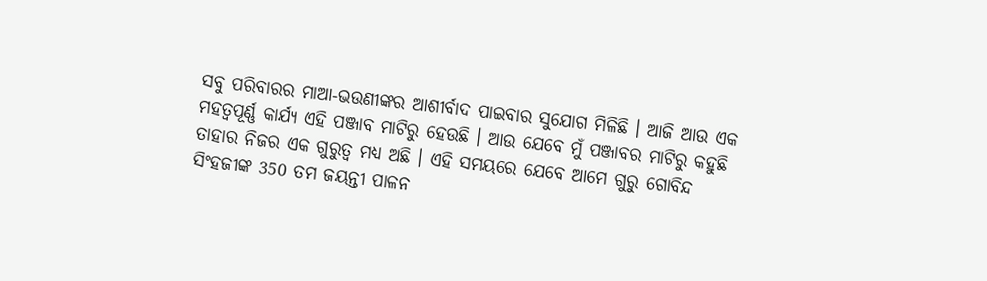ସବୁ ପରିବାରର ମାଆ-ଭଉଣୀଙ୍କର ଆଶୀର୍ବାଦ ପାଇବାର ସୁଯୋଗ ମିଳିଛି । ଆଜି ଆଉ ଏକ ମହତ୍ଵପୂର୍ଣ୍ଣ କାର୍ଯ୍ୟ ଏହି ପଞ୍ଜାବ ମାଟିରୁ ହେଉଛି । ଆଉ ଯେବେ ମୁଁ ପଞ୍ଜାବର ମାଟିରୁ କହୁଛି ତାହାର ନିଜର ଏକ ଗୁରୁତ୍ଵ ମଧ୍ୟ ଅଛି । ଏହି ସମୟରେ ଯେବେ ଆମେ ଗୁରୁ ଗୋବିନ୍ଦ ସିଂହଜୀଙ୍କ 350 ତମ ଜୟନ୍ତୀ ପାଳନ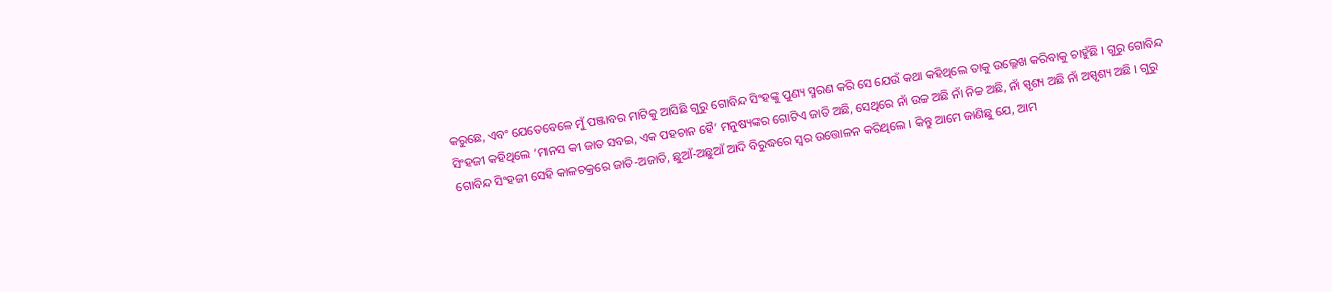କରୁଛେ, ଏବଂ ଯେତେବେଳେ ମୁଁ ପଞ୍ଜାବର ମାଟିକୁ ଆସିଛି ଗୁରୁ ଗୋବିନ୍ଦ ସିଂହଙ୍କୁ ପୁଣ୍ୟ ସ୍ମରଣ କରି ସେ ଯେଉଁ କଥା କହିଥିଲେ ତାକୁ ଉଲ୍ଳେଖ କରିବାକୁ ଚାହୁଁଛି । ଗୁରୁ ଗୋବିନ୍ଦ ସିଂହଜୀ କହିଥିଲେ ‘ମାନସ କୀ ଜାତ ସବଇ, ଏକ ପହଚାନ ହୈ’ ମନୁଷ୍ୟଙ୍କର ଗୋଟିଏ ଜାତି ଅଛି, ସେଥିରେ ନାଁ ଉଚ୍ଚ ଅଛି ନାଁ ନିଚ୍ଚ ଅଛି, ନାଁ ସ୍ପୃଶ୍ୟ ଅଛି ନାଁ ଅସ୍ପୃଶ୍ୟ ଅଛି । ଗୁରୁ ଗୋବିନ୍ଦ ସିଂହଜୀ ସେହି କାଳଚକ୍ରରେ ଜାତି-ଅଜାତି, ଛୁଆଁ-ଅଛୁଆଁ ଆଦି ବିରୁଦ୍ଧରେ ସ୍ଵର ଉତ୍ତୋଳନ କରିଥିଲେ । କିନ୍ତୁ ଆମେ ଜାଣିଛୁ ଯେ, ଆମ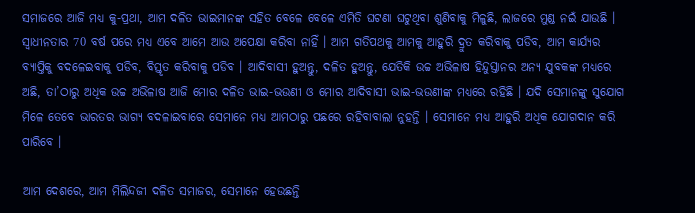ସମାଜରେ ଆଜି ମଧ୍ୟ କୁ-ପ୍ରଥା, ଆମ ଦଳିତ ଭାଇମାନଙ୍କ ସହିତ ବେଳେ ବେଳେ ଏମିତି ଘଟଣା ଘଟୁଥିବା ଶୁଣିବାକୁ ମିଳୁଛି, ଲାଜରେ ମୁଣ୍ଡ ନଇଁ ଯାଉଛି । ସ୍ଵାଧୀନତାର 70 ବର୍ଷ ପରେ ମଧ୍ୟ ଏବେ ଆମେ ଆଉ ଅପେକ୍ଷା କରିବା ନାହିଁ । ଆମ ଗତିପଥକୁ ଆମକୁ ଆହୁରି ଦ୍ରୁତ କରିବାକୁ ପଡିବ, ଆମ କାର୍ଯ୍ୟର ବ୍ୟାପ୍ତିକୁ ବଦଳେଇବାକୁ ପଡିବ, ବିସ୍ତୃତ କରିବାକୁ ପଡିବ । ଆଦିବାସୀ ହୁଅନ୍ତୁ, ଦଳିତ ହୁଅନ୍ତୁ, ଯେତିକି ଉଚ୍ଚ ଅଭିଳାଷ ହିନ୍ଦୁସ୍ତାନର ଅନ୍ୟ ଯୁବକଙ୍କ ମଧ୍ୟରେ ଅଛି, ତା’ଠାରୁ ଅଧିକ ଉଚ୍ଚ ଅଭିଳାଷ ଆଜି ମୋର ଦଳିତ ଭାଇ-ଭଉଣୀ ଓ ମୋର ଆଦିବାସୀ ଭାଇ-ଭଉଣୀଙ୍କ ମଧ୍ୟରେ ରହିଛି । ଯଦି ସେମାନଙ୍କୁ ସୁଯୋଗ ମିଳେ ତେବେ ଭାରତର ଭାଗ୍ୟ ବଦଳାଇବାରେ ସେମାନେ ମଧ୍ୟ ଆମଠାରୁ ପଛରେ ରହିବାବାଲା ନୁହନ୍ତି । ସେମାନେ ମଧ୍ୟ ଆହୁରି ଅଧିକ ଯୋଗଦାନ କରି ପାରିବେ ।

ଆମ ଦେଶରେ, ଆମ ମିଲିନ୍ଦଜୀ ଦଳିତ ସମାଜର, ସେମାନେ ହେଉଛନ୍ତି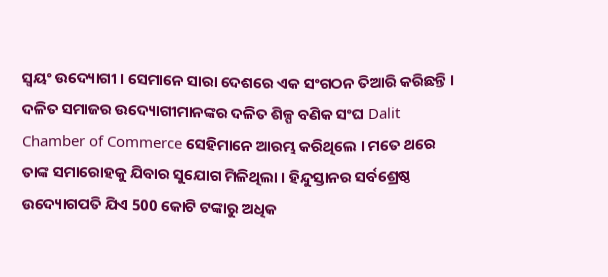ସ୍ଵୟଂ ଉଦ୍ୟୋଗୀ । ସେମାନେ ସାରା ଦେଶରେ ଏକ ସଂଗଠନ ତିଆରି କରିଛନ୍ତି । ଦଳିତ ସମାଜର ଉଦ୍ୟୋଗୀମାନଙ୍କର ଦଳିତ ଶିଳ୍ପ ବଣିକ ସଂଘ Dalit Chamber of Commerce ସେହିମାନେ ଆରମ୍ଭ କରିଥିଲେ । ମତେ ଥରେ ତାଙ୍କ ସମାରୋହକୁ ଯିବାର ସୁଯୋଗ ମିଳିଥିଲା । ହିନ୍ଦୁସ୍ତାନର ସର୍ବଶ୍ରେଷ୍ଠ ଉଦ୍ୟୋଗପତି ଯିଏ 500 କୋଟି ଟଙ୍କାରୁ ଅଧିକ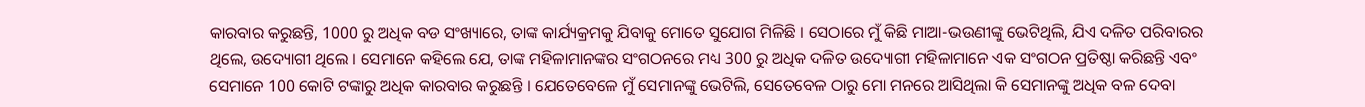କାରବାର କରୁଛନ୍ତି, 1000 ରୁ ଅଧିକ ବଡ ସଂଖ୍ୟାରେ, ତାଙ୍କ କାର୍ଯ୍ୟକ୍ରମକୁ ଯିବାକୁ ମୋତେ ସୁଯୋଗ ମିଳିଛି । ସେଠାରେ ମୁଁ କିଛି ମାଆ-ଭଉଣୀଙ୍କୁ ଭେଟିଥିଲି, ଯିଏ ଦଳିତ ପରିବାରର ଥିଲେ, ଉଦ୍ୟୋଗୀ ଥିଲେ । ସେମାନେ କହିଲେ ଯେ, ତାଙ୍କ ମହିଳାମାନଙ୍କର ସଂଗଠନରେ ମଧ୍ୟ 300 ରୁ ଅଧିକ ଦଳିତ ଉଦ୍ୟୋଗୀ ମହିଳାମାନେ ଏକ ସଂଗଠନ ପ୍ରତିଷ୍ଠା କରିଛନ୍ତି ଏବଂ ସେମାନେ 100 କୋଟି ଟଙ୍କାରୁ ଅଧିକ କାରବାର କରୁଛନ୍ତି । ଯେତେବେଳେ ମୁଁ ସେମାନଙ୍କୁ ଭେଟିଲି, ସେତେବେଳ ଠାରୁ ମୋ ମନରେ ଆସିଥିଲା କି ସେମାନଙ୍କୁ ଅଧିକ ବଳ ଦେବା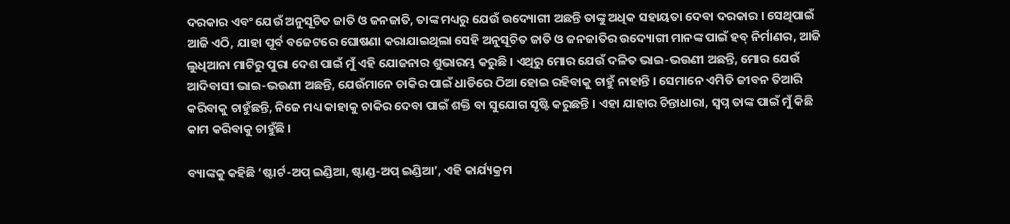ଦରକାର ଏବଂ ଯେଉଁ ଅନୁସୂଚିତ ଜାତି ଓ ଜନଜାତି, ତାଙ୍କ ମଧ୍ୟରୁ ଯେଉଁ ଉଦ୍ୟୋଗୀ ଅଛନ୍ତି ତାଙ୍କୁ ଅଧିକ ସହାୟତା ଦେବା ଦରକାର । ସେଥିପାଇଁ ଆଜି ଏଠି, ଯାହା ପୂର୍ବ ବଜେଟରେ ଘୋଷଣା କରାଯାଇଥିଲା ସେହି ଅନୁସୂଚିତ ଜାତି ଓ ଜନଜାତିର ଉଦ୍ୟୋଗୀ ମାନଙ୍କ ପାଇଁ ହବ୍ ନିର୍ମାଣର, ଆଜି ଲୁଧିଆନା ମାଟିରୁ ପୁରା ଦେଶ ପାଇଁ ମୁଁ ଏହି ଯୋଜନାର ଶୁଭାରମ୍ଭ କରୁଛି । ଏଥିରୁ ମୋର ଯେଉଁ ଦଳିତ ଭାଇ-ଭଉଣୀ ଅଛନ୍ତି, ମୋର ଯେଉଁ ଆଦିବାସୀ ଭାଇ-ଭଉଣୀ ଅଛନ୍ତି, ଯେଉଁମାନେ ଚାକିର ପାଇଁ ଧାଡିରେ ଠିଆ ହୋଇ ରହିବାକୁ ଚାହୁଁ ନାହାନ୍ତି । ସେମାନେ ଏମିତି ଜୀବନ ତିଆରି କରିବାକୁ ଚାହୁଁଛନ୍ତି, ନିଜେ ମଧ୍ୟ କାହାକୁ ଚାକିର ଦେବା ପାଇଁ ଶକ୍ତି ବା ସୁଯୋଗ ସୃଷ୍ଟି କରୁଛନ୍ତି । ଏହା ଯାହାର ଚିନ୍ତାଧାରା, ସ୍ଵପ୍ନ ତାଙ୍କ ପାଇଁ ମୁଁ କିଛି କାମ କରିବାକୁ ଚାହୁଁଛି ।

ବ୍ୟାଙ୍କକୁ କହିଛି ‘ଷ୍ଟାର୍ଟ-ଅପ୍ ଇଣ୍ଡିଆ, ଷ୍ଟାଣ୍ଡ-ଅପ୍ ଇଣ୍ଡିଆ’, ଏହି କାର୍ଯ୍ୟକ୍ରମ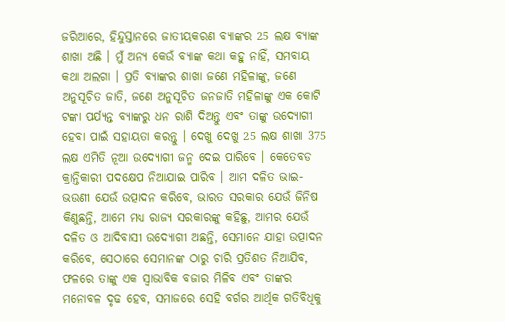ଜରିଆରେ, ହିନ୍ଦୁସ୍ତାନରେ ଜାତୀୟକରଣ ବ୍ୟାଙ୍କର 25 ଲକ୍ଷ ବ୍ୟାଙ୍କ ଶାଖା ଅଛି । ମୁଁ ଅନ୍ୟ କେଉଁ ବ୍ୟାଙ୍କ କଥା କହୁ ନାହିଁ, ସମବାୟ କଥା ଅଲଗା । ପ୍ରତି ବ୍ୟାଙ୍କର ଶାଖା ଜଣେ ମହିଳାଙ୍କୁ, ଜଣେ ଅନୁସୂଚିତ ଜାତି, ଜଣେ ଅନୁସୂଚିତ ଜନଜାତି ମହିଳାଙ୍କୁ ଏକ କୋଟି ଟଙ୍କା ପର୍ଯ୍ୟନ୍ତ ବ୍ୟାଙ୍କରୁ ଧନ ରାଶି ଦିଅନ୍ତୁ ଏବଂ ତାଙ୍କୁ ଉଦ୍ୟୋଗୀ ହେବା ପାଇଁ ସହାୟତା କରନ୍ତୁ । ଦେଖୁ ଦେଖୁ 25 ଲକ୍ଷ ଶାଖା 375 ଲକ୍ଷ ଏମିତି ନୂଆ ଉଦ୍ୟୋଗୀ ଜନ୍ମ ଦେଇ ପାରିବେ । କେତେବଡ କ୍ରାନ୍ତିକାରୀ ପଦକ୍ଷେପ ନିଆଯାଇ ପାରିବ । ଆମ ଦଳିତ ଭାଇ-ଭଉଣୀ ଯେଉଁ ଉତ୍ପାଦନ କରିବେ, ଭାରତ ସରକାର ଯେଉଁ ଜିନିଷ କିଣୁଛନ୍ତି, ଆମେ ମଧ୍ୟ ରାଜ୍ୟ ସରକାରଙ୍କୁ କହିଛୁ, ଆମର ଯେଉଁ ଦଳିତ ଓ ଆଦିବାସୀ ଉଦ୍ୟୋଗୀ ଅଛନ୍ତି, ସେମାନେ ଯାହା ଉତ୍ପାଦନ କରିବେ, ସେଠାରେ ସେମାନଙ୍କ ଠାରୁ ଚାରି ପ୍ରତିଶତ ନିଆଯିବ, ଫଳରେ ତାଙ୍କୁ ଏକ ସ୍ଵାଭାବିକ ବଜାର ମିଳିବ ଏବଂ ତାଙ୍କର ମନୋବଳ ଦୃଢ ହେବ, ସମାଜରେ ସେହି ବର୍ଗର ଆର୍ଥିକ ଗତିବିଧିକୁ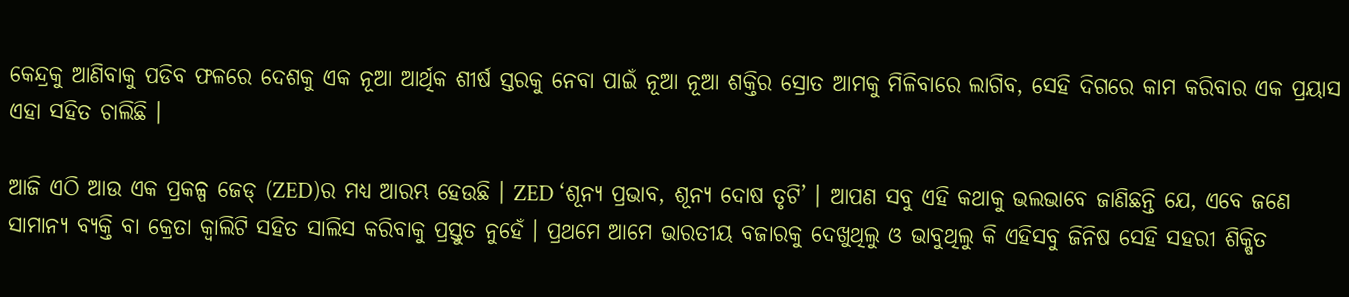କେନ୍ଦ୍ରକୁ ଆଣିବାକୁ ପଡିବ ଫଳରେ ଦେଶକୁ ଏକ ନୂଆ ଆର୍ଥିକ ଶୀର୍ଷ ସ୍ତରକୁ ନେବା ପାଇଁ ନୂଆ ନୂଆ ଶକ୍ତିର ସ୍ରୋତ ଆମକୁ ମିଳିବାରେ ଲାଗିବ, ସେହି ଦିଗରେ କାମ କରିବାର ଏକ ପ୍ରୟାସ ଏହା ସହିତ ଚାଲିଛି ।

ଆଜି ଏଠି ଆଉ ଏକ ପ୍ରକଳ୍ପ ଜେଡ୍ (ZED)ର ମଧ୍ୟ ଆରମ୍ଭ ହେଉଛି । ZED ‘ଶୂନ୍ୟ ପ୍ରଭାବ, ଶୂନ୍ୟ ଦୋଷ ତୃଟି’ । ଆପଣ ସବୁ ଏହି କଥାକୁ ଭଲଭାବେ ଜାଣିଛନ୍ତି ଯେ, ଏବେ ଜଣେ ସାମାନ୍ୟ ବ୍ୟକ୍ତି ବା କ୍ରେତା କ୍ଵାଲିଟି ସହିତ ସାଲିସ କରିବାକୁ ପ୍ରସ୍ତୁତ ନୁହେଁ । ପ୍ରଥମେ ଆମେ ଭାରତୀୟ ବଜାରକୁ ଦେଖୁଥିଲୁ ଓ ଭାବୁଥିଲୁ କି ଏହିସବୁ ଜିନିଷ ସେହି ସହରୀ ଶିକ୍ଷିତ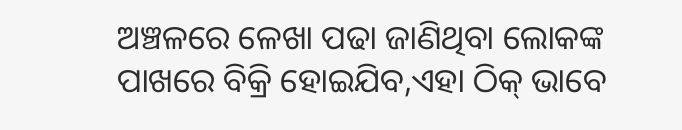ଅଞ୍ଚଳରେ ଳେଖା ପଢା ଜାଣିଥିବା ଲୋକଙ୍କ ପାଖରେ ବିକ୍ରି ହୋଇଯିବ,ଏହା ଠିକ୍ ଭାବେ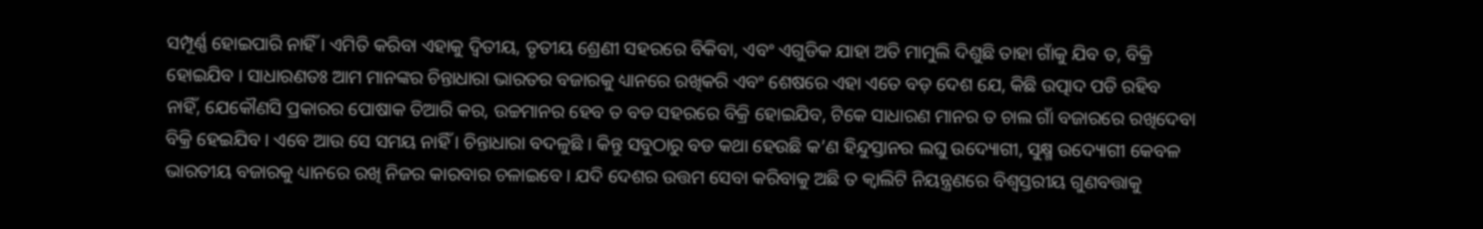ସମ୍ପୂର୍ଣ୍ଣ ହୋଇପାରି ନାହିଁ । ଏମିତି କରିବା ଏହାକୁ ଦ୍ଵିତୀୟ, ତୃତୀୟ ଶ୍ରେଣୀ ସହରରେ ବିକିବା, ଏବଂ ଏଗୁଡିକ ଯାହା ଅତି ମାମୁଲି ଦିଶୁଛି ତାହା ଗାଁକୁ ଯିବ ତ, ବିକ୍ରି ହୋଇଯିବ । ସାଧାରଣତଃ ଆମ ମାନଙ୍କର ଚିନ୍ତାଧାରା ଭାରତର ବଜାରକୁ ଧ୍ୟାନରେ ରଖିକରି ଏବଂ ଶେଷରେ ଏହା ଏତେ ବଡ଼ ଦେଶ ଯେ, କିଛି ଉତ୍ପାଦ ପଡି ରହିବ ନାହିଁ, ଯେକୌଣସି ପ୍ରକାରର ପୋଷାକ ତିଆରି କର, ଉଚ୍ଚମାନର ହେବ ତ ବଡ ସହରରେ ବିକ୍ରି ହୋଇଯିବ, ଟିକେ ସାଧାରଣ ମାନର ତ ଚାଲ ଗାଁ ବଜାରରେ ରଖିଦେବା ବିକ୍ରି ହେଇଯିବ । ଏବେ ଆଉ ସେ ସମୟ ନାହିଁ । ଚିନ୍ତାଧାରା ବଦଳୁଛି । କିନ୍ତୁ ସବୁଠାରୁ ବଡ କଥା ହେଉଛି କ’ଣ ହିନ୍ଦୁସ୍ତାନର ଲଘୁ ଉଦ୍ୟୋଗୀ, ସୁକ୍ଷ୍ମ ଉଦ୍ୟୋଗୀ କେବଳ ଭାରତୀୟ ବଜାରକୁ ଧ୍ୟାନରେ ରଖି ନିଜର କାରବାର ଚଳାଇବେ । ଯଦି ଦେଶର ଉତ୍ତମ ସେବା କରିବାକୁ ଅଛି ତ କ୍ଵାଲିଟି ନିୟନ୍ତ୍ରଣରେ ବିଶ୍ଵସ୍ତରୀୟ ଗୁଣବତ୍ତାକୁ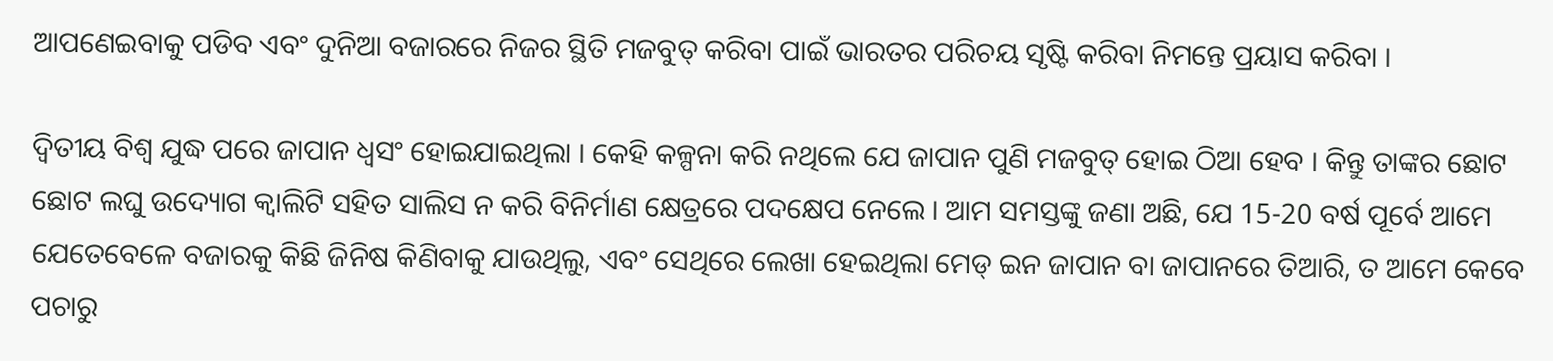ଆପଣେଇବାକୁ ପଡିବ ଏବଂ ଦୁନିଆ ବଜାରରେ ନିଜର ସ୍ଥିତି ମଜବୁତ୍ କରିବା ପାଇଁ ଭାରତର ପରିଚୟ ସୃଷ୍ଟି କରିବା ନିମନ୍ତେ ପ୍ରୟାସ କରିବା ।

ଦ୍ଵିତୀୟ ବିଶ୍ଵ ଯୁଦ୍ଧ ପରେ ଜାପାନ ଧ୍ଵସଂ ହୋଇଯାଇଥିଲା । କେହି କଳ୍ପନା କରି ନଥିଲେ ଯେ ଜାପାନ ପୁଣି ମଜବୁତ୍ ହୋଇ ଠିଆ ହେବ । କିନ୍ତୁ ତାଙ୍କର ଛୋଟ ଛୋଟ ଲଘୁ ଉଦ୍ୟୋଗ କ୍ଵାଲିଟି ସହିତ ସାଲିସ ନ କରି ବିନିର୍ମାଣ କ୍ଷେତ୍ରରେ ପଦକ୍ଷେପ ନେଲେ । ଆମ ସମସ୍ତଙ୍କୁ ଜଣା ଅଛି, ଯେ 15-20 ବର୍ଷ ପୂର୍ବେ ଆମେ ଯେତେବେଳେ ବଜାରକୁ କିଛି ଜିନିଷ କିଣିବାକୁ ଯାଉଥିଲୁ, ଏବଂ ସେଥିରେ ଲେଖା ହେଇଥିଲା ମେଡ୍ ଇନ ଜାପାନ ବା ଜାପାନରେ ତିଆରି, ତ ଆମେ କେବେ ପଚାରୁ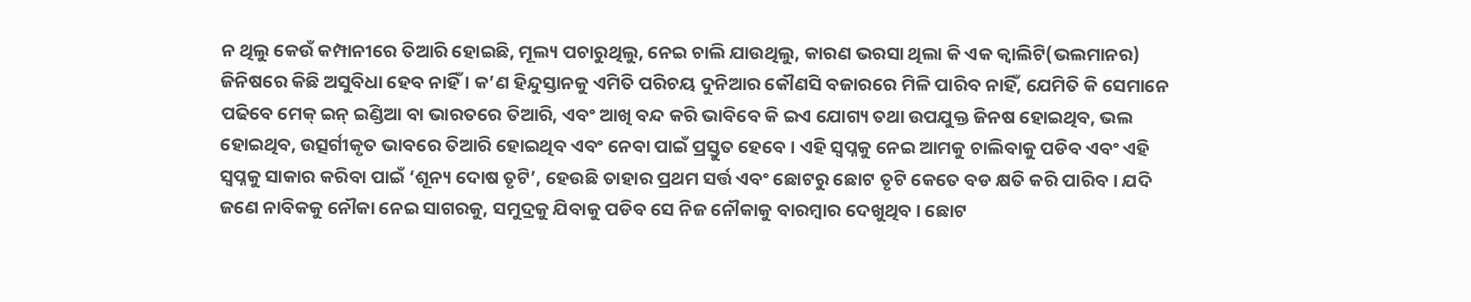ନ ଥିଲୁ କେଉଁ କମ୍ପାନୀରେ ତିଆରି ହୋଇଛି, ମୂଲ୍ୟ ପଚାରୁଥିଲୁ, ନେଇ ଚାଲି ଯାଉଥିଲୁ, କାରଣ ଭରସା ଥିଲା କି ଏକ କ୍ଵାଲିଟି(ଭଲମାନର) ଜିନିଷରେ କିଛି ଅସୁବିଧା ହେବ ନାହିଁ । କ’ଣ ହିନ୍ଦୁସ୍ତାନକୁ ଏମିତି ପରିଚୟ ଦୁନିଆର କୌଣସି ବଜାରରେ ମିଳି ପାରିବ ନାହିଁ, ଯେମିତି କି ସେମାନେ ପଢିବେ ମେକ୍ ଇନ୍ ଇଣ୍ଡିଆ ବା ଭାରତରେ ତିଆରି, ଏବଂ ଆଖି ବନ୍ଦ କରି ଭାବିବେ କି ଇଏ ଯୋଗ୍ୟ ତଥା ଉପଯୁକ୍ତ ଜିନଷ ହୋଇଥିବ, ଭଲ ହୋଇଥିବ, ଉତ୍ସର୍ଗୀକୃତ ଭାବରେ ତିଆରି ହୋଇଥିବ ଏବଂ ନେବା ପାଇଁ ପ୍ରସ୍ତୁତ ହେବେ । ଏହି ସ୍ଵପ୍ନକୁ ନେଇ ଆମକୁ ଚାଲିବାକୁ ପଡିବ ଏବଂ ଏହି ସ୍ଵପ୍ନକୁ ସାକାର କରିବା ପାଇଁ ‘ଶୂନ୍ୟ ଦୋଷ ତୃଟି’, ହେଉଛି ତାହାର ପ୍ରଥମ ସର୍ତ୍ତ ଏବଂ ଛୋଟରୁ ଛୋଟ ତୃଟି କେତେ ବଡ କ୍ଷତି କରି ପାରିବ । ଯଦି ଜଣେ ନାବିକକୁ ନୌକା ନେଇ ସାଗରକୁ, ସମୁଦ୍ରକୁ ଯିବାକୁ ପଡିବ ସେ ନିଜ ନୌକାକୁ ବାରମ୍ବାର ଦେଖୁଥିବ। ଛୋଟ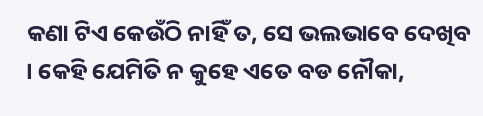କଣା ଟିଏ କେଉଁଠି ନାହିଁ ତ, ସେ ଭଲଭାବେ ଦେଖିବ । କେହି ଯେମିତି ନ କୁହେ ଏତେ ବଡ ନୌକା,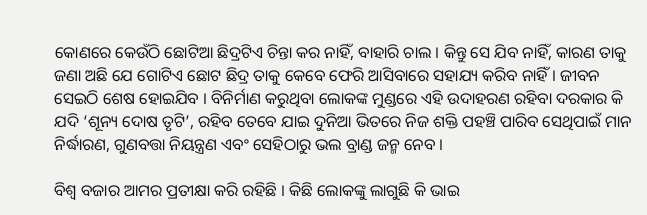କୋଣରେ କେଉଁଠି ଛୋଟିଆ ଛିଦ୍ରଟିଏ ଚିନ୍ତା କର ନାହିଁ, ବାହାରି ଚାଲ । କିନ୍ତୁ ସେ ଯିବ ନାହିଁ, କାରଣ ତାକୁ ଜଣା ଅଛି ଯେ ଗୋଟିଏ ଛୋଟ ଛିଦ୍ର ତାକୁ କେବେ ଫେରି ଆସିବାରେ ସହାଯ୍ୟ କରିବ ନାହିଁ । ଜୀବନ ସେଇଠି ଶେଷ ହୋଇଯିବ । ବିନିର୍ମାଣ କରୁଥିବା ଲୋକଙ୍କ ମୁଣ୍ଡରେ ଏହି ଉଦାହରଣ ରହିବା ଦରକାର କି ଯଦି ‘ଶୂନ୍ୟ ଦୋଷ ତୃଟି’, ରହିବ ତେବେ ଯାଇ ଦୁନିଆ ଭିତରେ ନିଜ ଶକ୍ତି ପହଞ୍ଚି ପାରିବ ସେଥିପାଇଁ ମାନ ନିର୍ଦ୍ଧାରଣ, ଗୁଣବତ୍ତା ନିୟନ୍ତ୍ରଣ ଏବଂ ସେହିଠାରୁ ଭଲ ବ୍ରାଣ୍ଡ ଜନ୍ମ ନେବ ।

ବିଶ୍ଵ ବଜାର ଆମର ପ୍ରତୀକ୍ଷା କରି ରହିଛି । କିଛି ଲୋକଙ୍କୁ ଲାଗୁଛି କି ଭାଇ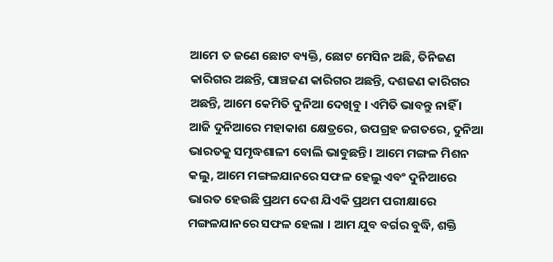ଆମେ ତ ଜଣେ ଛୋଟ ବ୍ୟକ୍ତି, ଛୋଟ ମେସିନ ଅଛି, ତିନିଜଣ କାରିଗର ଅଛନ୍ତି, ପାଞ୍ଚଜଣ କାରିଗର ଅଛନ୍ତି, ଦଶଜଣ କାରିଗର ଅଛନ୍ତି, ଆମେ କେମିତି ଦୁନିଆ ଦେଖିବୁ । ଏମିତି ଭାବନ୍ତୁ ନାହିଁ । ଆଜି ଦୁନିଆରେ ମହାକାଶ କ୍ଷେତ୍ରରେ, ଉପଗ୍ରହ ଜଗତରେ, ଦୁନିଆ ଭାରତକୁ ସମୃଦ୍ଧଶାଳୀ ବୋଲି ଭାବୁଛନ୍ତି । ଆମେ ମଙ୍ଗଳ ମିଶନ କଲୁ, ଆମେ ମଙ୍ଗଳଯାନରେ ସଫଳ ହେଲୁ ଏବଂ ଦୁନିଆରେ ଭାରତ ହେଉଛି ପ୍ରଥମ ଦେଶ ଯିଏକି ପ୍ରଥମ ପରୀକ୍ଷାରେ ମଙ୍ଗଳଯାନରେ ସଫଳ ହେଲା । ଆମ ଯୁବ ବର୍ଗର ବୁଦ୍ଧି, ଶକ୍ତି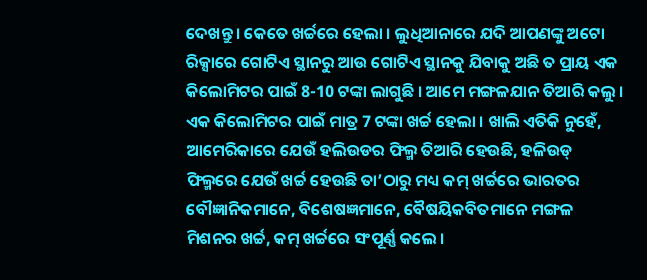ଦେଖନ୍ତୁ । କେତେ ଖର୍ଚ୍ଚରେ ହେଲା । ଲୁଧିଆନାରେ ଯଦି ଆପଣଙ୍କୁ ଅଟୋ ରିକ୍ସାରେ ଗୋଟିଏ ସ୍ଥାନରୁ ଆଉ ଗୋଟିଏ ସ୍ଥାନକୁ ଯିବାକୁ ଅଛି ତ ପ୍ରାୟ ଏକ କିଲୋମିଟର ପାଇଁ 8-10 ଟଙ୍କା ଲାଗୁଛି । ଆମେ ମଙ୍ଗଳଯାନ ତିଆରି କଲୁ । ଏକ କିଲୋମିଟର ପାଇଁ ମାତ୍ର 7 ଟଙ୍କା ଖର୍ଚ୍ଚ ହେଲା । ଖାଲି ଏତିକି ନୁହେଁ, ଆମେରିକାରେ ଯେଉଁ ହଲିଉଡର ଫିଲ୍ମ ତିଆରି ହେଉଛି, ହଳିଉଡ୍ ଫିଲ୍ମରେ ଯେଉଁ ଖର୍ଚ୍ଚ ହେଉଛି ତା’ଠାରୁ ମଧ୍ୟ କମ୍ ଖର୍ଚ୍ଚରେ ଭାରତର ବୌଜ୍ଞାନିକମାନେ, ବିଶେଷଜ୍ଞମାନେ, ବୈଷୟିକବିତମାନେ ମଙ୍ଗଳ ମିଶନର ଖର୍ଚ୍ଚ, କମ୍ ଖର୍ଚ୍ଚରେ ସଂପୂର୍ଣ୍ଣ କଲେ ।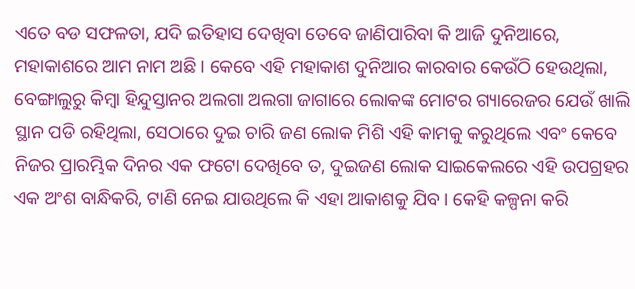ଏତେ ବଡ ସଫଳତା, ଯଦି ଇତିହାସ ଦେଖିବା ତେବେ ଜାଣିପାରିବା କି ଆଜି ଦୁନିଆରେ, ମହାକାଶରେ ଆମ ନାମ ଅଛି । କେବେ ଏହି ମହାକାଶ ଦୁନିଆର କାରବାର କେଉଁଠି ହେଉଥିଲା, ବେଙ୍ଗାଲୁରୁ କିମ୍ବା ହିନ୍ଦୁସ୍ତାନର ଅଲଗା ଅଲଗା ଜାଗାରେ ଲୋକଙ୍କ ମୋଟର ଗ୍ୟାରେଜର ଯେଉଁ ଖାଲି ସ୍ଥାନ ପଡି ରହିଥିଲା, ସେଠାରେ ଦୁଇ ଚାରି ଜଣ ଲୋକ ମିଶି ଏହି କାମକୁ କରୁଥିଲେ ଏବଂ କେବେ ନିଜର ପ୍ରାରମ୍ଭିକ ଦିନର ଏକ ଫଟୋ ଦେଖିବେ ତ, ଦୁଇଜଣ ଲୋକ ସାଇକେଲରେ ଏହି ଉପଗ୍ରହର ଏକ ଅଂଶ ବାନ୍ଧିକରି, ଟାଣି ନେଇ ଯାଉଥିଲେ କି ଏହା ଆକାଶକୁ ଯିବ । କେହି କଳ୍ପନା କରି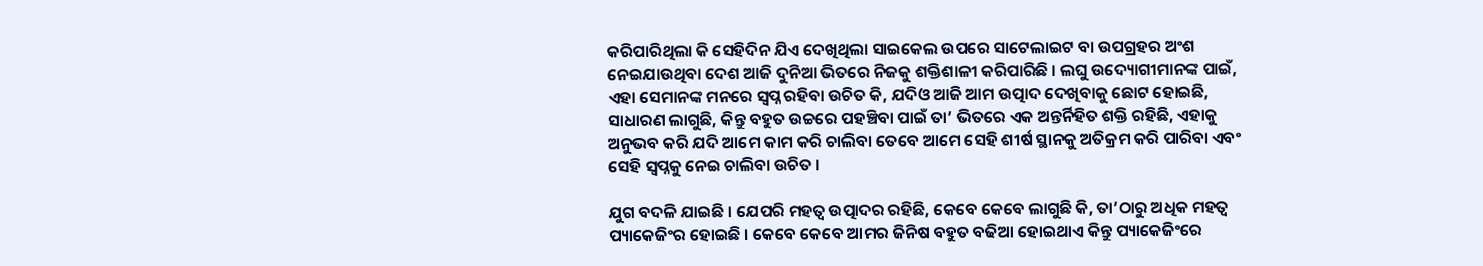କରିପାରିଥିଲା କି ସେହିଦିନ ଯିଏ ଦେଖିଥିଲା ସାଇକେଲ ଉପରେ ସାଟେଲାଇଟ ବା ଉପଗ୍ରହର ଅଂଶ ନେଇଯାଉଥିବା ଦେଶ ଆଜି ଦୁନିଆ ଭିତରେ ନିଜକୁ ଶକ୍ତିଶାଳୀ କରିପାରିଛି । ଲଘୁ ଉଦ୍ୟୋଗୀମାନଙ୍କ ପାଇଁ, ଏହା ସେମାନଙ୍କ ମନରେ ସ୍ଵପ୍ନ ରହିବା ଉଚିତ କି, ଯଦିଓ ଆଜି ଆମ ଉତ୍ପାଦ ଦେଖିବାକୁ ଛୋଟ ହୋଇଛି, ସାଧାରଣ ଲାଗୁଛି, କିନ୍ତୁ ବହୁତ ଉଚ୍ଚରେ ପହଞ୍ଚିବା ପାଇଁ ତା’ ଭିତରେ ଏକ ଅନ୍ତର୍ନିହିତ ଶକ୍ତି ରହିଛି, ଏହାକୁ ଅନୁଭବ କରି ଯଦି ଆମେ କାମ କରି ଚାଲିବା ତେବେ ଆମେ ସେହି ଶୀର୍ଷ ସ୍ଥାନକୁ ଅତିକ୍ରମ କରି ପାରିବା ଏବଂ ସେହି ସ୍ଵପ୍ନକୁ ନେଇ ଚାଲିବା ଉଚିତ ।

ଯୁଗ ବଦଳି ଯାଇଛି । ଯେପରି ମହତ୍ଵ ଉତ୍ପାଦର ରହିଛି, କେବେ କେବେ ଲାଗୁଛି କି, ତା’ଠାରୁ ଅଧିକ ମହତ୍ଵ ପ୍ୟାକେଜିଂର ହୋଇଛି । କେବେ କେବେ ଆମର ଜିନିଷ ବହୁତ ବଢିଆ ହୋଇଥାଏ କିନ୍ତୁ ପ୍ୟାକେଜିଂରେ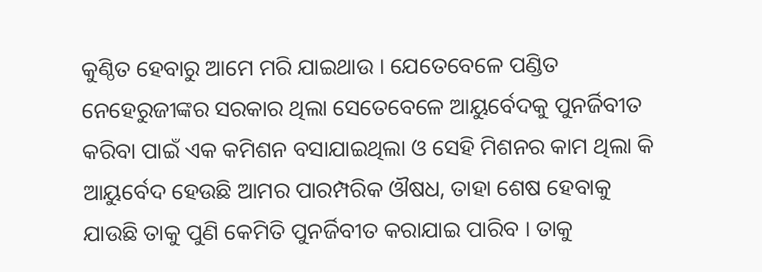କୁଣ୍ଠିତ ହେବାରୁ ଆମେ ମରି ଯାଇଥାଉ । ଯେତେବେଳେ ପଣ୍ଡିତ ନେହେରୁଜୀଙ୍କର ସରକାର ଥିଲା ସେତେବେଳେ ଆୟୁର୍ବେଦକୁ ପୁନର୍ଜିବୀତ କରିବା ପାଇଁ ଏକ କମିଶନ ବସାଯାଇଥିଲା ଓ ସେହି ମିଶନର କାମ ଥିଲା କି ଆୟୁର୍ବେଦ ହେଉଛି ଆମର ପାରମ୍ପରିକ ଔଷଧ, ତାହା ଶେଷ ହେବାକୁ ଯାଉଛି ତାକୁ ପୁଣି କେମିତି ପୁନର୍ଜିବୀତ କରାଯାଇ ପାରିବ । ତାକୁ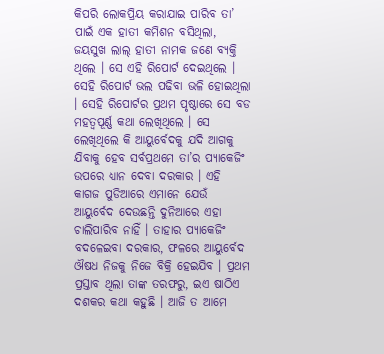କିପରି ଲୋକପ୍ରିୟ କରାଯାଇ ପାରିବ ତା’ ପାଇଁ ଏକ ହାତୀ କମିଶନ ବସିଥିଲା, ଜୟସୁଖ ଲାଲ୍ ହାତୀ ନାମକ ଜଣେ ବ୍ୟକ୍ତି ଥିଲେ । ସେ ଏହି ରିପୋର୍ଟ ଦେଇଥିଲେ । ସେହି ରିପୋର୍ଟ ଭଲ ପଢିବା ଭଳି ହୋଇଥିଲା । ସେହି ରିପୋର୍ଟର ପ୍ରଥମ ପୃଷ୍ଠାରେ ସେ ବଡ ମହତ୍ଵପୂର୍ଣ୍ଣ କଥା ଲେଖିଥିଲେ । ସେ ଲେଖିଥିଲେ କି ଆୟୁର୍ବେଦକୁ ଯଦି ଆଗକୁ ଯିବାକୁ ହେବ ସର୍ବପ୍ରଥମେ ତା’ର ପ୍ୟାକେଜିଂ ଉପରେ ଧ୍ୟାନ ଦେବା ଦରକାର । ଏହି କାଗଜ ପୁଡିଆରେ ଏମାନେ ଯେଉଁ ଆୟୁର୍ବେଦ ଦେଉଛନ୍ତି ଦୁନିଆରେ ଏହା ଚାଲିପାରିବ ନାହିଁ । ତାହାର ପ୍ୟାକେଜିଂ ବଦଳେଇବା ଦରକାର, ଫଳରେ ଆୟୁର୍ବେଦ ଔଷଧ ନିଜକୁ ନିଜେ ବିକ୍ରି ହେଇଯିବ । ପ୍ରଥମ ପ୍ରସ୍ତାବ ଥିଲା ତାଙ୍କ ତରଫରୁ, ଇଏ ଷାଠିଏ ଦଶକର କଥା କହୁଛି । ଆଜି ତ ଆମେ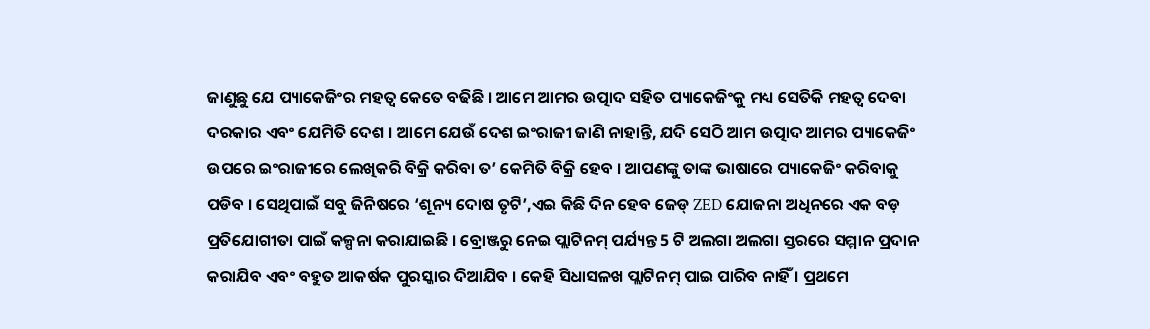ଜାଣୁଛୁ ଯେ ପ୍ୟାକେଜିଂର ମହତ୍ଵ କେତେ ବଢିଛି । ଆମେ ଆମର ଉତ୍ପାଦ ସହିତ ପ୍ୟାକେଜିଂକୁ ମଧ୍ୟ ସେତିକି ମହତ୍ଵ ଦେବା ଦରକାର ଏବଂ ଯେମିତି ଦେଶ । ଆମେ ଯେଉଁ ଦେଶ ଇଂରାଜୀ ଜାଣି ନାହାନ୍ତି, ଯଦି ସେଠି ଆମ ଉତ୍ପାଦ ଆମର ପ୍ୟାକେଜିଂ ଉପରେ ଇଂରାଜୀରେ ଲେଖିକରି ବିକ୍ରି କରିବା ତ’ କେମିତି ବିକ୍ରି ହେବ । ଆପଣଙ୍କୁ ତାଙ୍କ ଭାଷାରେ ପ୍ୟାକେଜିଂ କରିବାକୁ ପଡିବ । ସେଥିପାଇଁ ସବୁ ଜିନିଷରେ ‘ଶୂନ୍ୟ ଦୋଷ ତୃଟି’,ଏଇ କିଛି ଦିନ ହେବ ଜେଡ୍ ZED ଯୋଜନା ଅଧିନରେ ଏକ ବଡ଼ ପ୍ରତିଯୋଗୀତା ପାଇଁ କଳ୍ପନା କରାଯାଇଛି । ବ୍ରୋଞ୍ଜରୁ ନେଇ ପ୍ଲାଟିନମ୍ ପର୍ଯ୍ୟନ୍ତ 5 ଟି ଅଲଗା ଅଲଗା ସ୍ତରରେ ସମ୍ମାନ ପ୍ରଦାନ କରାଯିବ ଏବଂ ବହୁତ ଆକର୍ଷକ ପୁରସ୍କାର ଦିଆଯିବ । କେହି ସିଧାସଳଖ ପ୍ଲାଟିନମ୍ ପାଇ ପାରିବ ନାହିଁ । ପ୍ରଥମେ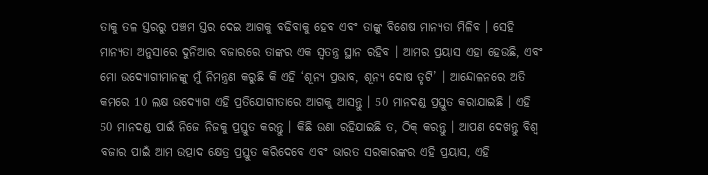ତାକୁ ତଳ ସ୍ତରରୁ ପଞ୍ଚମ ସ୍ତର ଦେଇ ଆଗକୁ ବଢିବାକୁ ହେବ ଏବଂ ତାଙ୍କୁ ବିଶେଷ ମାନ୍ୟତା ମିଳିବ । ସେହି ମାନ୍ୟତା ଅନୁସାରେ ଦୁନିଆର ବଜାରରେ ତାଙ୍କର ଏକ ସ୍ଵତନ୍ତ୍ର ସ୍ଥାନ ରହିବ । ଆମର ପ୍ରୟାସ ଏହା ହେଉଛି, ଏବଂ ମୋ ଉଦ୍ୟୋଗୀମାନଙ୍କୁ ମୁଁ ନିମନ୍ତ୍ରଣ କରୁଛି କି ଏହି ‘ଶୂନ୍ୟ ପ୍ରଭାବ, ଶୂନ୍ୟ ଦୋଷ ତୃଟି’ । ଆନ୍ଦୋଳନରେ ଅତି କମରେ 10 ଲକ୍ଷ ଉଦ୍ୟୋଗ ଏହି ପ୍ରତିଯୋଗୀତାରେ ଆଗକୁ ଆସନ୍ତୁ । 50 ମାନଦଣ୍ଡ ପ୍ରସ୍ତୁତ କରାଯାଇଛି । ଏହି 50 ମାନଦଣ୍ଡ ପାଇଁ ନିଜେ ନିଜକୁ ପ୍ରସ୍ତୁତ କରନ୍ତୁ । କିଛି ଉଣା ରହିଯାଇଛି ତ, ଠିକ୍ କରନ୍ତୁ । ଆପଣ ଦେଖନ୍ତୁ ବିଶ୍ଵ ବଜାର ପାଇଁ ଆମ ଉତ୍ପାଦ କ୍ଷେତ୍ର ପ୍ରସ୍ତୁତ କରିଦେବେ ଏବଂ ଭାରତ ସରକାରଙ୍କର ଏହି ପ୍ରୟାସ, ଏହି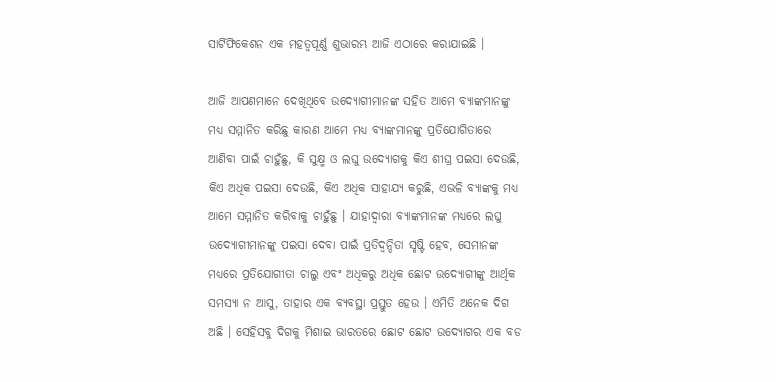ସାର୍ଟିଫିକେଶନ ଏକ ମହତ୍ଵପୂର୍ଣ୍ଣ ଶୁଭାରମ୍ଭ ଆଜି ଏଠାରେ କରାଯାଇଛି ।

ଆଜି ଆପଣମାନେ ଦେଖିଥିବେ ଉଦ୍ୟୋଗୀମାନଙ୍କ ସହିତ ଆମେ ବ୍ୟାଙ୍କମାନଙ୍କୁ ମଧ୍ୟ ସମ୍ମାନିତ କରିଛୁ କାରଣ ଆମେ ମଧ୍ୟ ବ୍ୟାଙ୍କମାନଙ୍କୁ ପ୍ରତିଯୋଗିତାରେ ଆଣିବା ପାଇଁ ଚାହୁଁଛୁ, କି ସୁକ୍ଷ୍ମ ଓ ଲଘୁ ଉଦ୍ୟୋଗକୁ କିଏ ଶୀଘ୍ର ପଇସା ଦେଉଛି, କିଏ ଅଧିକ ପଇସା ଦେଉଛି, କିଏ ଅଧିକ ସାହାଯ୍ୟ କରୁଛି, ଏଭଳି ବ୍ୟାଙ୍କକୁ ମଧ୍ୟ ଆମେ ସମ୍ମାନିତ କରିବାକୁ ଚାହୁଁଛୁ । ଯାହାଦ୍ଵାରା ବ୍ୟାଙ୍କମାନଙ୍କ ମଧ୍ୟରେ ଲଘୁ ଉଦ୍ୟୋଗୀମାନଙ୍କୁ ପଇସା ଦେବା ପାଇଁ ପ୍ରତିଦ୍ଵନ୍ଦିତା ସୃଷ୍ଟି ହେବ, ସେମାନଙ୍କ ମଧ୍ୟରେ ପ୍ରତିଯୋଗୀତା ଚାଲୁ ଏବଂ ଅଧିକରୁ ଅଧିକ ଛୋଟ ଉଦ୍ୟୋଗୀଙ୍କୁ ଆର୍ଥିକ ସମସ୍ୟା ନ ଆସୁ, ତାହାର ଏକ ବ୍ୟବସ୍ଥା ପ୍ରସ୍ତୁତ ହେଉ । ଏମିତି ଅନେକ ଦିଗ ଅଛି । ସେହିସବୁ ଦିଗକୁ ମିଶାଇ ଭାରତରେ ଛୋଟ ଛୋଟ ଉଦ୍ୟୋଗର ଏକ ବଡ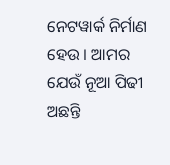ନେଟୱାର୍କ ନିର୍ମାଣ ହେଉ । ଆମର ଯେଉଁ ନୂଆ ପିଢୀ ଅଛନ୍ତି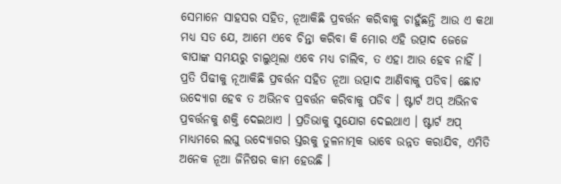ସେମାନେ ସାହସର ସହିତ, ନୂଆକିଛି ପ୍ରବର୍ତ୍ତନ କରିବାକୁ ଚାହୁଁଛନ୍ତି ଆଉ ଏ କଥା ମଧ୍ୟ ସତ ଯେ, ଆମେ ଏବେ ଚିନ୍ତା କରିବା କି ମୋର ଏହି ଉତ୍ପାଦ ଜେଜେ ବାପାଙ୍କ ସମୟରୁ ଚାଲୁଥିଲା ଏବେ ମଧ୍ୟ ଚାଲିବ, ତ ଏହା ଆଉ ହେବ ନାହିଁ । ପ୍ରତି ପିଢୀକୁ ନୂଆକିଛି ପ୍ରବର୍ତ୍ତନ ସହିତ ନୂଆ ଉତ୍ପାଦ ଆଣିବାକୁ ପଡିବ। ଛୋଟ ଉଦ୍ୟୋଗ ହେବ ତ ଅଭିନବ ପ୍ରବର୍ତ୍ତନ କରିବାକୁ ପଡିବ । ଷ୍ଟାର୍ଟ ଅପ୍ ଅଭିନବ ପ୍ରବର୍ତ୍ତନକୁ ଶକ୍ତି ଦେଇଥାଏ । ପ୍ରତିଭାକୁ ସୁଯୋଗ ଦେଇଥାଏ । ଷ୍ଟାର୍ଟ ଅପ୍ ମାଧ୍ୟମରେ ଲଘୁ ଉଦ୍ୟୋଗର ସ୍ତରକୁ ତୁଳନାତ୍ମକ ଭାବେ ଉନ୍ନତ କରାଯିବ, ଏମିତି ଅନେକ ନୂଆ ଜିନିଷର କାମ ହେଉଛି ।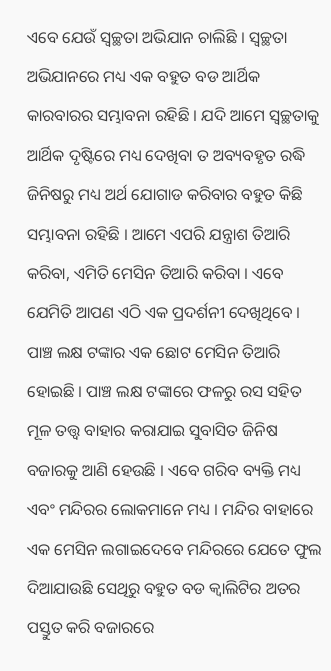ଏବେ ଯେଉଁ ସ୍ଵଚ୍ଛତା ଅଭିଯାନ ଚାଲିଛି । ସ୍ଵଚ୍ଛତା ଅଭିଯାନରେ ମଧ୍ୟ ଏକ ବହୁତ ବଡ ଆର୍ଥିକ କାରବାରର ସମ୍ଭାବନା ରହିଛି । ଯଦି ଆମେ ସ୍ଵଚ୍ଛତାକୁ ଆର୍ଥିକ ଦୃଷ୍ଟିରେ ମଧ୍ୟ ଦେଖିବା ତ ଅବ୍ୟବହୃତ ରଦ୍ଧି ଜିନିଷରୁ ମଧ୍ୟ ଅର୍ଥ ଯୋଗାଡ କରିବାର ବହୁତ କିଛି ସମ୍ଭାବନା ରହିଛି । ଆମେ ଏପରି ଯନ୍ତ୍ରାଶ ତିଆରି କରିବା, ଏମିତି ମେସିନ ତିଆରି କରିବା । ଏବେ ଯେମିତି ଆପଣ ଏଠି ଏକ ପ୍ରଦର୍ଶନୀ ଦେଖିଥିବେ । ପାଞ୍ଚ ଲକ୍ଷ ଟଙ୍କାର ଏକ ଛୋଟ ମେସିନ ତିଆରି ହୋଇଛି । ପାଞ୍ଚ ଲକ୍ଷ ଟଙ୍କାରେ ଫଳରୁ ରସ ସହିତ ମୂଳ ତତ୍ତ୍ଵ ବାହାର କରାଯାଇ ସୁବାସିତ ଜିନିଷ ବଜାରକୁ ଆଣି ହେଉଛି । ଏବେ ଗରିବ ବ୍ୟକ୍ତି ମଧ୍ୟ ଏବଂ ମନ୍ଦିରର ଲୋକମାନେ ମଧ୍ୟ । ମନ୍ଦିର ବାହାରେ ଏକ ମେସିନ ଲଗାଇଦେବେ ମନ୍ଦିରରେ ଯେତେ ଫୁଲ ଦିଆଯାଉଛି ସେଥିରୁ ବହୁତ ବଡ କ୍ଵାଲିଟିର ଅତର ପସ୍ତୁତ କରି ବଜାରରେ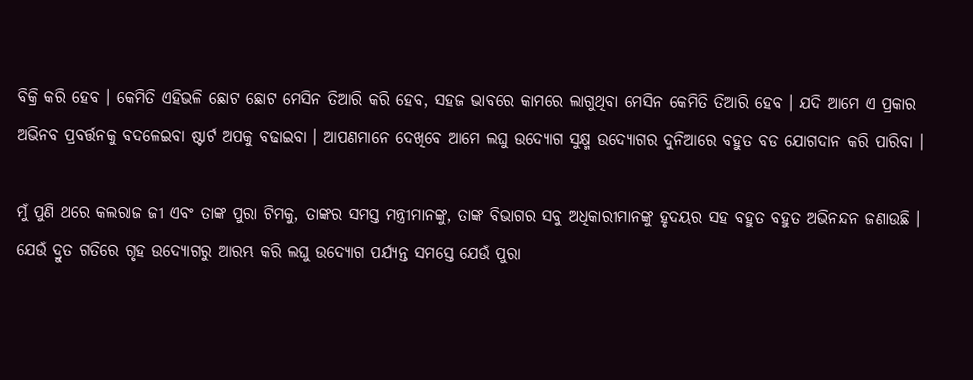ବିକ୍ରି କରି ହେବ । କେମିତି ଏହିଭଳି ଛୋଟ ଛୋଟ ମେସିନ ତିଆରି କରି ହେବ, ସହଜ ଭାବରେ କାମରେ ଲାଗୁଥିବା ମେସିନ କେମିତି ତିଆରି ହେବ । ଯଦି ଆମେ ଏ ପ୍ରକାର ଅଭିନବ ପ୍ରବର୍ତ୍ତନକୁ ବଦଳେଇବା ଷ୍ଟାର୍ଟ ଅପକୁ ବଢାଇବା । ଆପଣମାନେ ଦେଖିବେ ଆମେ ଲଘୁ ଉଦ୍ୟୋଗ ସୁକ୍ଷ୍ମ ଉଦ୍ୟୋଗର ଦୁନିଆରେ ବହୁତ ବଡ ଯୋଗଦାନ କରି ପାରିବା ।

ମୁଁ ପୁଣି ଥରେ କଲରାଜ ଜୀ ଏବଂ ତାଙ୍କ ପୁରା ଟିମକୁ, ତାଙ୍କର ସମସ୍ତ ମନ୍ତ୍ରୀମାନଙ୍କୁ, ତାଙ୍କ ବିଭାଗର ସବୁ ଅଧିକାରୀମାନଙ୍କୁ ହୃଦୟର ସହ ବହୁତ ବହୁତ ଅଭିନନ୍ଦନ ଜଣାଉଛି । ଯେଉଁ ଦ୍ରୁତ ଗତିରେ ଗୃହ ଉଦ୍ୟୋଗରୁ ଆରମ୍ଭ କରି ଲଘୁ ଉଦ୍ୟୋଗ ପର୍ଯ୍ୟନ୍ତ ସମସ୍ତେ ଯେଉଁ ପୁରା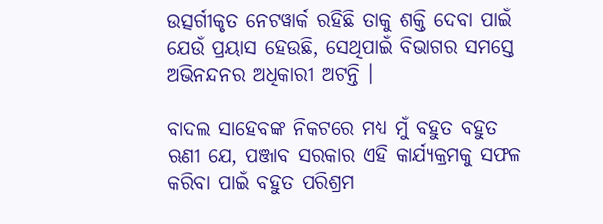ଉତ୍ସର୍ଗୀକୃତ ନେଟୱାର୍କ ରହିଛି ତାକୁ ଶକ୍ତି ଦେବା ପାଇଁ ଯେଉଁ ପ୍ରୟାସ ହେଉଛି, ସେଥିପାଇଁ ବିଭାଗର ସମସ୍ତେ ଅଭିନନ୍ଦନର ଅଧିକାରୀ ଅଟନ୍ତି ।

ବାଦଲ ସାହେବଙ୍କ ନିକଟରେ ମଧ୍ୟ ମୁଁ ବହୁତ ବହୁତ ଋଣୀ ଯେ, ପଞ୍ଜାବ ସରକାର ଏହି କାର୍ଯ୍ୟକ୍ରମକୁ ସଫଳ କରିବା ପାଇଁ ବହୁତ ପରିଶ୍ରମ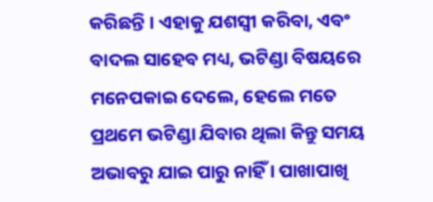କରିଛନ୍ତି । ଏହାକୁ ଯଶସ୍ଵୀ କରିବା, ଏବଂ ବାଦଲ ସାହେବ ମଧ୍ୟ, ଭଟିଣ୍ଡା ବିଷୟରେ ମନେପକାଇ ଦେଲେ, ହେଲେ ମତେ ପ୍ରଥମେ ଭଟିଣ୍ଡା ଯିବାର ଥିଲା କିନ୍ତୁ ସମୟ ଅଭାବରୁ ଯାଇ ପାରୁ ନାହିଁ । ପାଖାପାଖି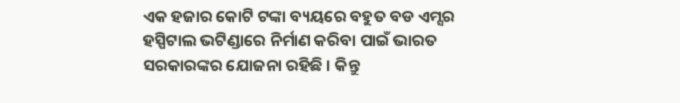ଏକ ହଜାର କୋଟି ଟଙ୍କା ବ୍ୟୟରେ ବହୁତ ବଡ ଏମ୍ସର ହସ୍ପିଟାଲ ଭଟିଣ୍ଡାରେ ନିର୍ମାଣ କରିବା ପାଇଁ ଭାରତ ସରକାରଙ୍କର ଯୋଜନା ରହିଛି । କିନ୍ତୁ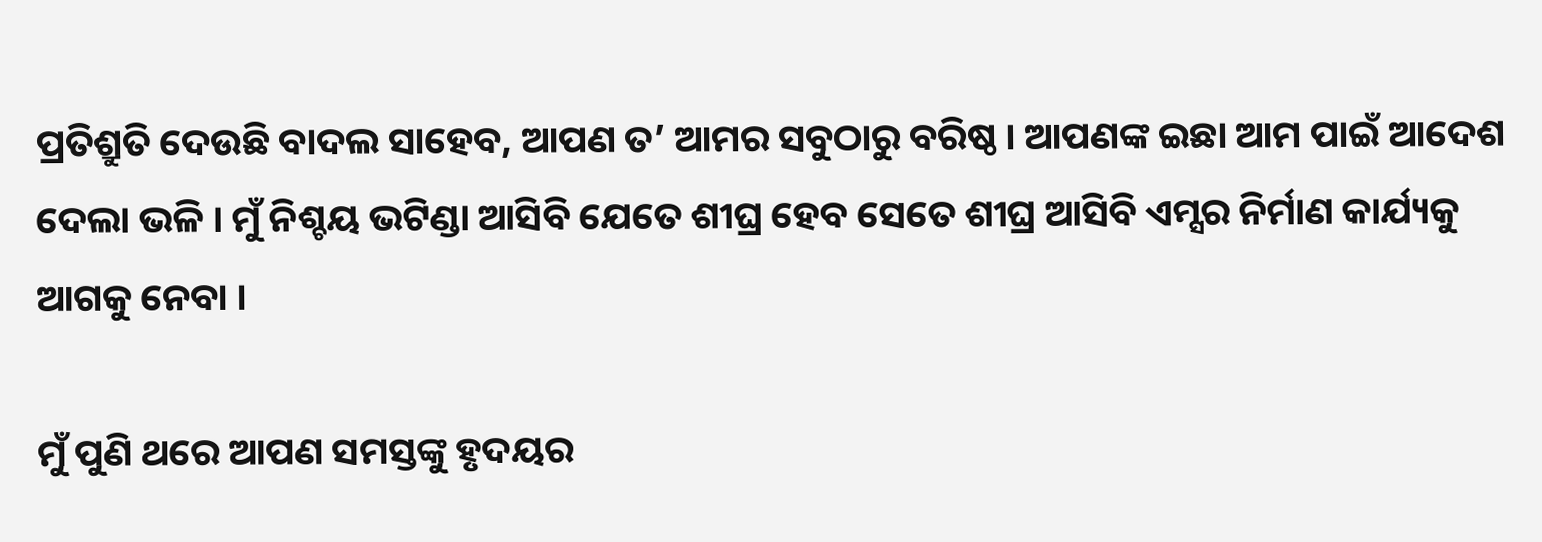ପ୍ରତିଶ୍ରୁତି ଦେଉଛି ବାଦଲ ସାହେବ, ଆପଣ ତ’ ଆମର ସବୁଠାରୁ ବରିଷ୍ଠ। ଆପଣଙ୍କ ଇଛା ଆମ ପାଇଁ ଆଦେଶ ଦେଲା ଭଳି । ମୁଁ ନିଶ୍ଚୟ ଭଟିଣ୍ଡା ଆସିବି ଯେତେ ଶୀଘ୍ର ହେବ ସେତେ ଶୀଘ୍ର ଆସିବି ଏମ୍ସର ନିର୍ମାଣ କାର୍ଯ୍ୟକୁ ଆଗକୁ ନେବା ।

ମୁଁ ପୁଣି ଥରେ ଆପଣ ସମସ୍ତଙ୍କୁ ହୃଦୟର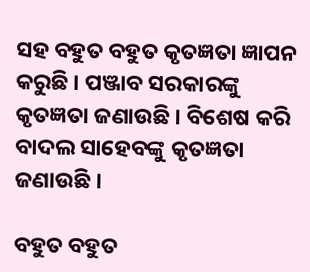ସହ ବହୁତ ବହୁତ କୃତଜ୍ଞତା ଜ୍ଞାପନ କରୁଛି । ପଞ୍ଜାବ ସରକାରଙ୍କୁ କୃତଜ୍ଞତା ଜଣାଉଛି । ବିଶେଷ କରି ବାଦଲ ସାହେବଙ୍କୁ କୃତଜ୍ଞତା ଜଣାଉଛି ।

ବହୁତ ବହୁତ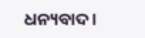ଧନ୍ୟବାଦ ।